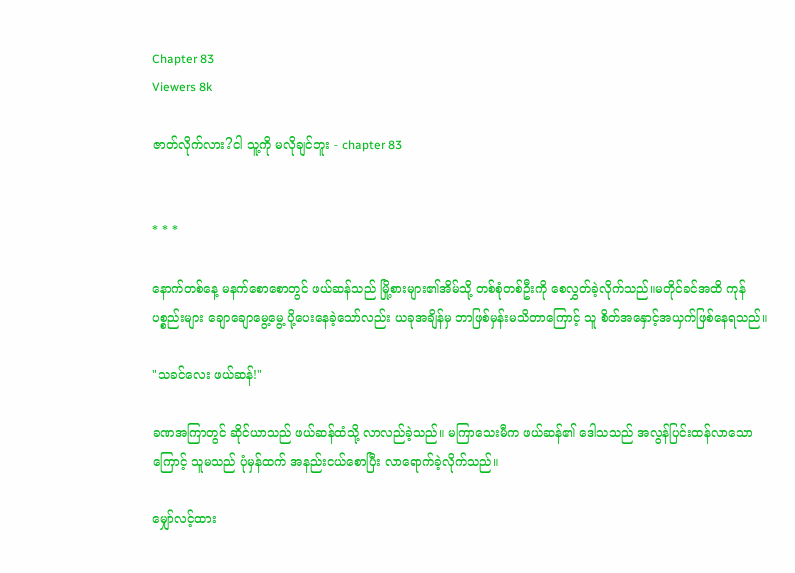Chapter 83
Viewers 8k

ဇာတ်လိုက်လား?ငါ သူ့ကို မလိုချင်ဘူး - chapter 83


* * *

နောက်တစ်နေ့ မနက်စောစောတွင် ဖယ်ဆန်သည် မြို့စားများ၏အိမ်သို့ တစ်စုံတစ်ဦးကို စေလွှတ်ခဲ့လိုက်သည်။မတိုင်ခင်အထိ ကုန်ပစ္စည်းများ ချောချောမွေ့မွေ့ ပို့ပေးနေခဲ့သော်လည်း ယခုအချိန်မှ ဘာဖြစ်မှန်းမသိတာကြောင့် သူ စိတ်အနှောင့်အယှက်ဖြစ်နေရသည်။

"သခင်လေး ဖယ်ဆန်!"

ခဏအကြာတွင် ဆိုင်ယာသည် ဖယ်ဆန်ထံသို့ လာလည်ခဲ့သည်။ မကြာသေးမီက ဖယ်ဆန်၏ ဒေါသသည် အလွန်ပြင်းထန်လာသောကြောင့် သူမသည် ပုံမှန်ထက် အနည်းငယ်စောပြီး လာရောက်ခဲ့လိုက်သည်။

မျှော်လင့်ထား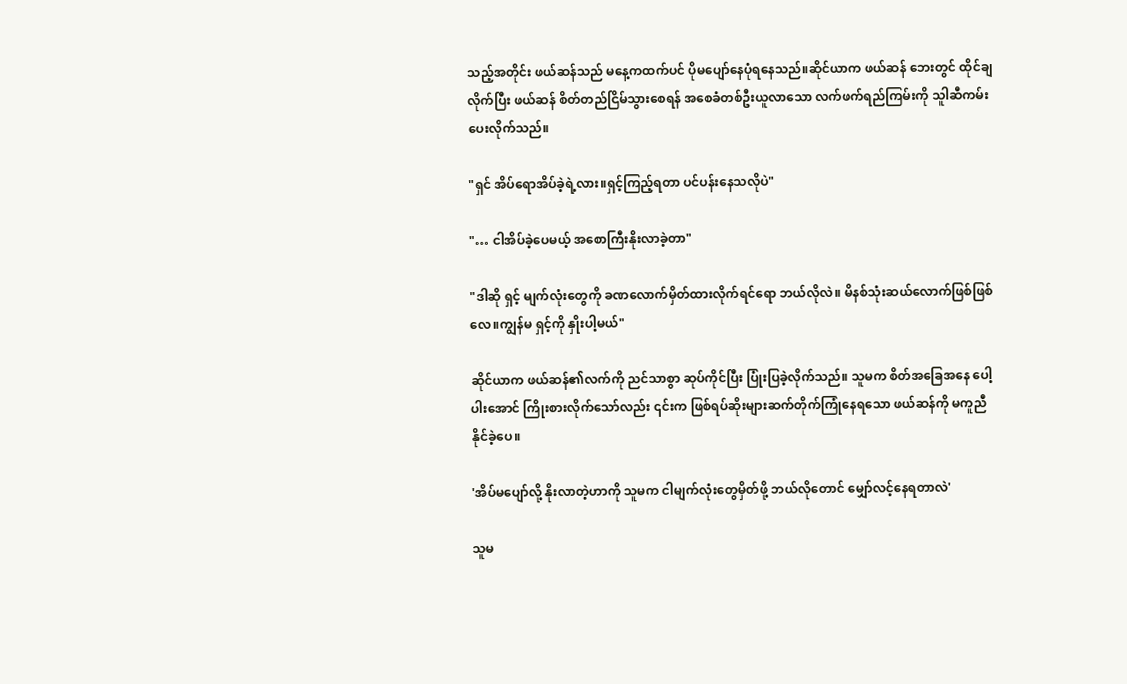သည့်အတိုင်း ဖယ်ဆန်သည် မနေ့ကထက်ပင် ပိုမပျော်နေပုံရနေသည်။ဆိုင်ယာက ဖယ်ဆန် ဘေးတွင် ထိုင်ချလိုက်ပြီး ဖယ်ဆန် စိတ်တည်ငြိမ်သွားစေရန် အစေခံတစ်ဦးယူလာသော လက်ဖက်ရည်ကြမ်းကို သူါဆီကမ်းပေးလိုက်သည်။

"ရှင် အိပ်ရောအိပ်ခဲ့ရဲ့လား။ရှင့်ကြည့်ရတာ ပင်ပန်းနေသလိုပဲ"

"… ငါအိပ်ခဲ့ပေမယ့် အစောကြီးနိုးလာခဲ့တာ"

"ဒါဆို ရှင့် မျက်လုံးတွေကို ခဏလောက်မှိတ်ထားလိုက်ရင်ရော ဘယ်လိုလဲ။ မိနစ်သုံးဆယ်လောက်ဖြစ်ဖြစ်လေ။ကျွန်မ ရှင့်ကို နှိုးပါ့မယ်"

ဆိုင်ယာက ဖယ်ဆန်၏လက်ကို ညင်သာစွာ ဆုပ်ကိုင်ပြီး ပြုံးပြခဲ့လိုက်သည်။ သူမက စိတ်အခြေအနေ ပေါ့ပါးအောင် ကြိုးစားလိုက်သော်လည်း ၎င်းက ဖြစ်ရပ်ဆိုးများဆက်တိုက်ကြုံနေရသော ဖယ်ဆန်ကို မကူညီနိုင်ခဲ့ပေ။

'အိပ်မပျော်လို့ နိုးလာတဲ့ဟာကို သူမက ငါမျက်လုံးတွေမှိတ်ဖို့ ဘယ်လိုတောင် မျှော်လင့်နေရတာလဲ'

သူမ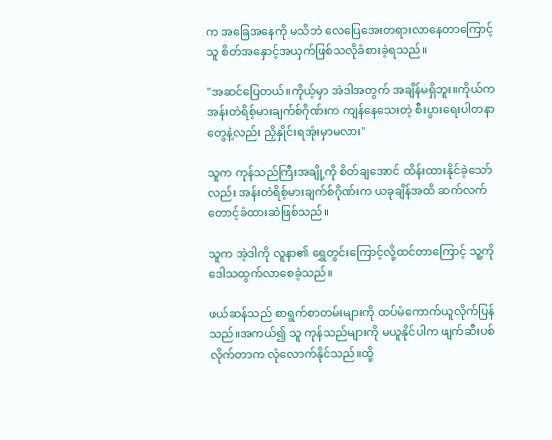က အခြေအနေကို မသိဘဲ လေပြေအေးတရားလာနေတာကြောင့် သူ စိတ်အနှောင့်အယှက်ဖြစ်သလိုခံစားခဲ့ရသည်။

"အဆင်ပြေတယ်။ကိုယ့်မှာ အဲဒါအတွက် အချိန်မရှိဘူး။ကိုယ်က အန်းတဲရိစ့်မားချက်စ်ဂိုဏ်းက ကျန်နေသေးတဲ့ စီးပွားရေးပါတနာတွေနဲ့လည်း ညှိနှိုင်းရအုံးမှာမလား"

သူက ကုန်သည်ကြီးအချို့ကို စိတ်ချအောင် ထိန်းထားနိုင်ခဲ့သော်လည်း အန်းတဲရိစ့်မားချက်စ်ဂိုဏ်းက ယခုချိန်အထိ ဆက်လက် တောင့်ခံထားဆဲဖြစ်သည်။

သူက အဲ့ဒါကို လူနာ၏ ရွှေတွင်းကြောင့်လို့ထင်တာကြောင့် သူ့ကိုဒေါသထွက်လာစေခဲ့သည်။

ဖယ်ဆန်သည် စာရွက်စာတမ်းများကို ထပ်မံကောက်ယူလိုက်ပြန်သည်။အကယ်၍ သူ ကုန်သည်များကို မယူနိုင်ပါက ဖျက်ဆီးပစ်လိုက်တာက လုံလောက်နိုင်သည်။ထို့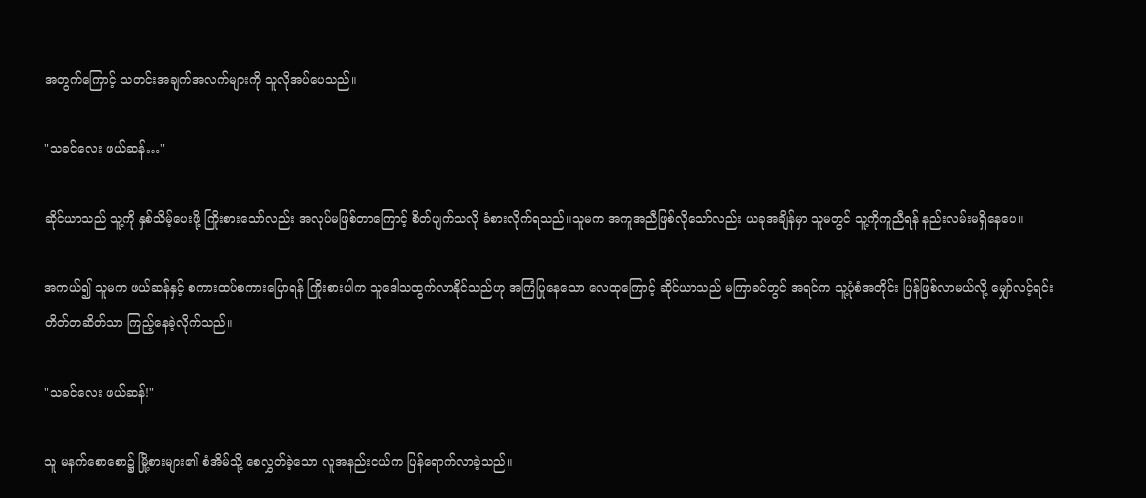အတွက်ကြောင့် သတင်းအချက်အလက်များကို သူလိုအပ်ပေသည်။

"သခင်လေး ဖယ်ဆန်…"

ဆိုင်ယာသည် သူ့ကို နှစ်သိမ့်ပေးဖို့ ကြိုးစားသော်လည်း အလုပ်မဖြစ်တာကြောင့် စိတ်ပျက်သလို ခံစားလိုက်ရသည်။သူမက အကူအညီဖြစ်လိုသော်လည်း ယခုအချိန်မှာ သူမတွင် သူ့ကိုကူညီရန် နည်းလမ်းမရှိနေပေ။

အကယ်၍ သူမက ဖယ်ဆန်နှင့် စကားထပ်စကားပြောရန် ကြိုးစားပါက သူဒေါသထွက်လာနိုင်သည်ဟု အကြံပြုနေသော လေထုကြောင့် ဆိုင်ယာသည် မကြာခင်တွင် အရင်က သူ့ပုံစံအတိုင်း ပြန်ဖြစ်လာမယ်လို့ မျှော်လင့်ရင်း တိတ်တဆိတ်သာ ကြည့်နေခဲ့လိုက်သည်။

"သခင်လေး ဖယ်ဆန်!"

သူ မနက်စောစော၌ မြို့စားများ၏ စံအိမ်သို့ စေလွှတ်ခဲ့သော လူအနည်းငယ်က ပြန်ရောက်လာခဲ့သည်။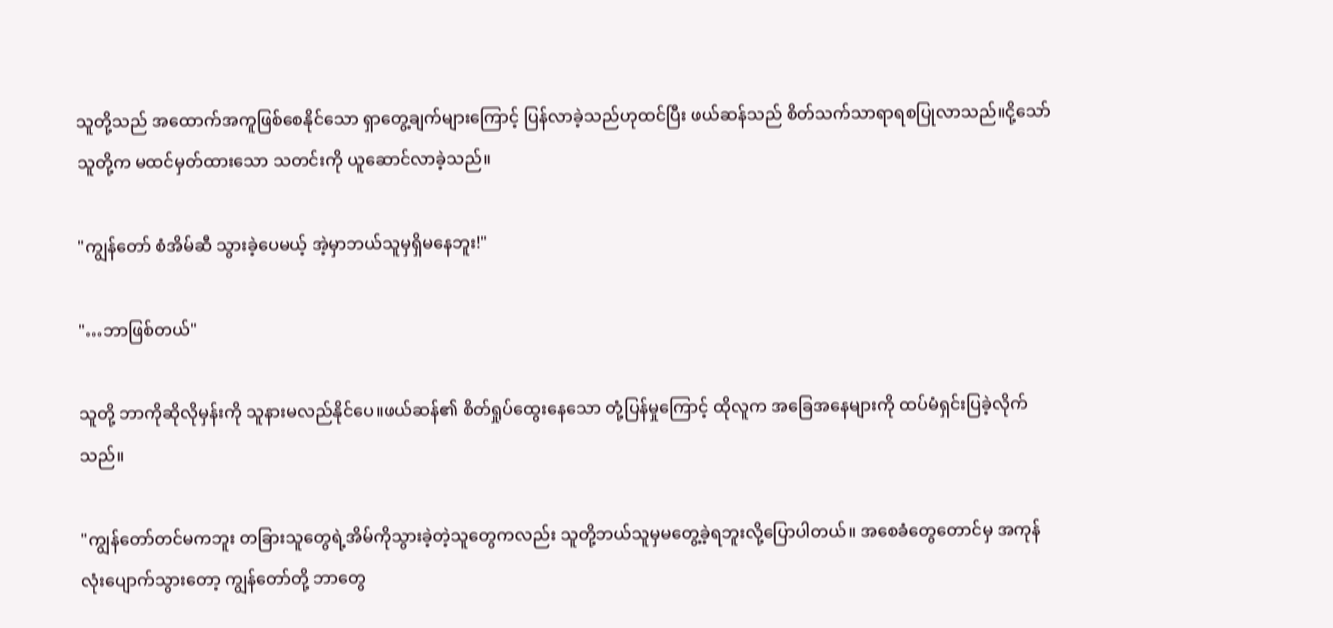သူတို့သည် အထောက်အကူဖြစ်စေနိုင်သော ရှာတွေ့ချက်များကြောင့် ပြန်လာခဲ့သည်ဟုထင်ပြီး ဖယ်ဆန်သည် စိတ်သက်သာရာရစပြုလာသည်။ငို့သော် သူတို့က မထင်မှတ်ထားသော သတင်းကို ယူဆောင်လာခဲ့သည်။

"ကျွန်တော် စံအိမ်ဆီ သွားခဲ့ပေမယ့် အဲ့မှာဘယ်သူမှရှိမနေဘူး!"

"…ဘာဖြစ်တယ်"

သူတို့ ဘာကိုဆိုလိုမှန်းကို သူနားမလည်နိုင်ပေ။ဖယ်ဆန်၏ စိတ်ရှုပ်ထွေးနေသော တုံ့ပြန်မှုကြောင့် ထိုလူက အခြေအနေများကို ထပ်မံရှင်းပြခဲ့လိုက်သည်။

"ကျွန်တော်တင်မကဘူး တခြားသူတွေရဲ့အိမ်ကိုသွားခဲ့တဲ့သူတွေကလည်း သူတို့ဘယ်သူမှမတွေ့ခဲ့ရဘူးလို့ပြောပါတယ်။ အစေခံတွေတောင်မှ အကုန်လုံးပျောက်သွားတော့ ကျွန်တော်တို့ ဘာတွေ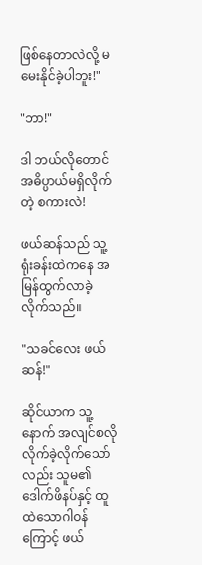ဖြစ်နေတာလဲလို့ မမေးနိုင်ခဲ့ပါဘူး!"

"ဘာ!"

ဒါ ဘယ်လိုတောင် အဓိပ္ပာယ်မရှိလိုက်တဲ့ စကားလဲ!

ဖယ်ဆန်သည် သူ့ရုံးခန်းထဲကနေ အမြန်ထွက်လာခဲ့လိုက်သည်။

"သခင်လေး ဖယ်ဆန်!"

ဆိုင်ယာက သူ့နောက် အလျင်စလိုလိုက်ခဲ့လိုက်သော်လည်း သူမ၏ ဒေါက်ဖိနပ်နှင့် ထူထဲသောဂါဝန်ကြောင့် ဖယ်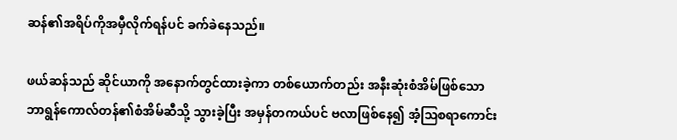ဆန်၏အရိပ်ကိုအမှီလိုက်ရန်ပင် ခက်ခဲနေသည်။

ဖယ်ဆန်သည် ဆိုင်ယာကို အနောက်တွင်ထားခဲ့ကာ တစ်ယောက်တည်း အနီးဆုံးစံအိမ်ဖြစ်သော ဘာရွန်ကောလ်တန်၏စံအိမ်ဆီသို့ သွားခဲ့ပြီး အမှန်တကယ်ပင် ဗလာဖြစ်နေ၍ အံ့သြစရာကောင်း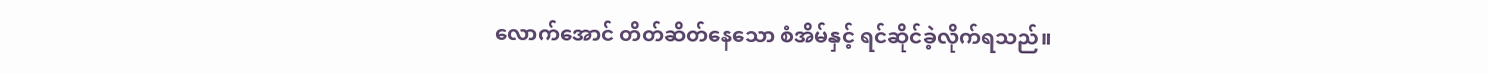လောက်အောင် တိတ်ဆိတ်နေသော စံအိမ်နှင့် ရင်ဆိုင်ခဲ့လိုက်ရသည်။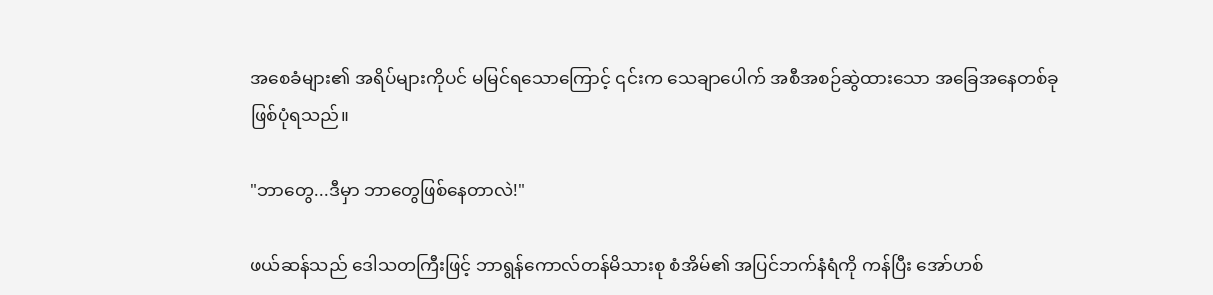အစေခံများ၏ အရိပ်များကိုပင် မမြင်ရသောကြောင့် ၎င်းက သေချာပေါက် အစီအစဉ်ဆွဲထားသော အခြေအနေတစ်ခုဖြစ်ပုံရသည်။

"ဘာတွေ...ဒီမှာ ဘာတွေဖြစ်နေတာလဲ!"

ဖယ်ဆန်သည် ဒေါသတကြီးဖြင့် ဘာရွန်ကောလ်တန်မိသားစု စံအိမ်၏ အပြင်ဘက်နံရံကို ကန်ပြီး အော်ဟစ်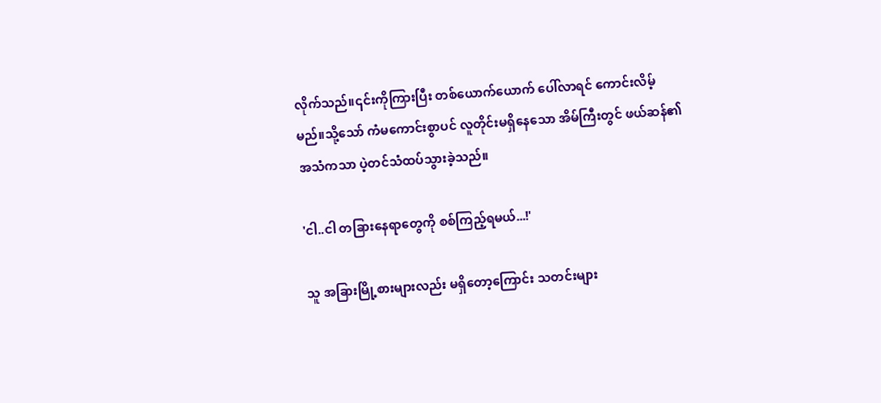လိုက်သည်။၎င်းကိုကြားပြီး တစ်ယောက်ယောက် ပေါ်လာရင် ကောင်းလိမ့်မည်။သို့သော် ကံမကောင်းစွာပင် လူတိုင်းမရှိနေသော အိမ်ကြီးတွင် ဖယ်ဆန်၏ အသံကသာ ပဲ့တင်သံထပ်သွားခဲ့သည်။

'ငါ..ငါ တခြားနေရာတွေကို စစ်ကြည့်ရမယ်...!'

သူ အခြားမြို့စားများလည်း မရှိတော့ကြောင်း သတင်းများ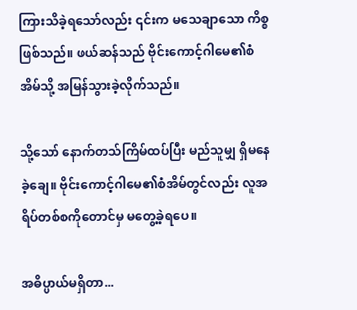ကြားသိခဲ့ရသော်လည်း ၎င်းက မသေချာသော ကိစ္စဖြစ်သည်။ ဖယ်ဆန်သည် ဗိုင်းကောင့်ဂါမေ၏စံအိမ်သို့ အမြန်သွားခဲ့လိုက်သည်။

သို့သော် နောက်တသ်ကြိမ်ထပ်ပြီး မည်သူမျှ ရှိမနေခဲ့ချေ။ ဗိုင်းကောင့်ဂါမေ၏စံအိမ်တွင်လည်း လူအရိပ်တစ်စကိုတောင်မှ မတွေ့ခဲ့ရပေ။

အဓိပ္ပာယ်မရှိတာ...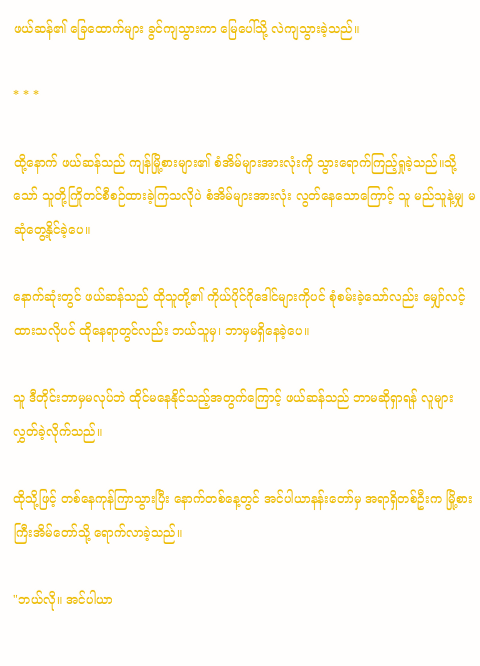ဖယ်ဆန်၏ ခြေထောက်များ ခွင်ကျသွားကာ မြေပေါ်သို့ လဲကျသွားခဲ့သည်။

* * *

ထို့နောက် ဖယ်ဆန်သည် ကျန်မြို့စားများ၏ စံအိမ်များအားလုံးကို သွားရောက်ကြည့်ရှုခဲ့သည်။သို့သော် သူတို့ကြိုတင်စီစဉ်ထားခဲ့ကြသလိုပဲ စံအိမ်များအားလုံး လွတ်နေသောကြောင့် သူ မည်သူနဲ့မျှ မဆုံတွေ့နိုင်ခဲ့ပေ။

နောက်ဆုံးတွင် ဖယ်ဆန်သည် ထိုသူတို့၏ ကိုယ်ပိုင်ဂိုဒေါင်များကိုပင် စုံစမ်းခဲ့သော်လည်း မျှော်လင့်ထားသလိုပင် ထိုနေရာတွင်လည်း ဘယ်သူမှ၊ ဘာမှမရှိနေခဲ့ပေ။

သူ ဒီတိုင်းဘာမှမလုပ်ဘဲ ထိုင်မနေနိုင်သည့်အတွက်ကြောင့် ဖယ်ဆန်သည် ဘာမဆိုရှာရန် လူများ လွှတ်ခဲ့လိုက်သည်။

ထိုသို့ဖြင့် တစ်နေကုန်ကြာသွားပြီး နောက်တစ်နေ့တွင် အင်ပါယာနန်းတော်မှ အရာရှိတစ်ဦးက မြို့စားကြီးအိမ်တော်သို့ ရောက်လာခဲ့သည်။

"ဘယ်လို။ အင်ပါယာ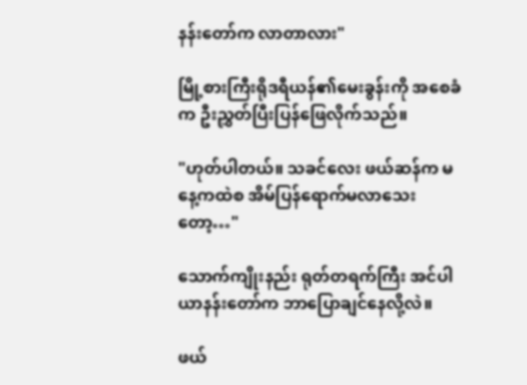နန်းတော်က လာတာလား"

မြို့စားကြီးရိုဒရီယန်၏မေးခွန်းကို အစေခံက ဦးညွှတ်ပြီးပြန်ဖြေလိုက်သည်။

"ဟုတ်ပါတယ်။ သခင်လေး ဖယ်ဆန်က မနေ့ကထဲစ အိမ်ပြန်ရောက်မလာသေးတော့…"

သောက်ကျိုးနည်း ရုတ်တရက်ကြီး အင်ပါယာနန်းတော်က ဘာပြောချင်နေလို့လဲ။

ဖယ်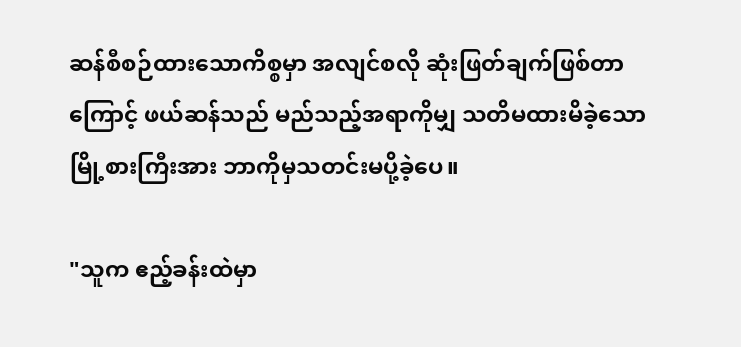ဆန်စီစဉ်ထားသောကိစ္စမှာ အလျင်စလို ဆုံးဖြတ်ချက်ဖြစ်တာကြောင့် ဖယ်ဆန်သည် မည်သည့်အရာကိုမျှ သတိမထားမိခဲ့သော မြို့စားကြီးအား ဘာကိုမှသတင်းမပို့ခဲ့ပေ။

"သူက ဧည့်ခန်းထဲမှာ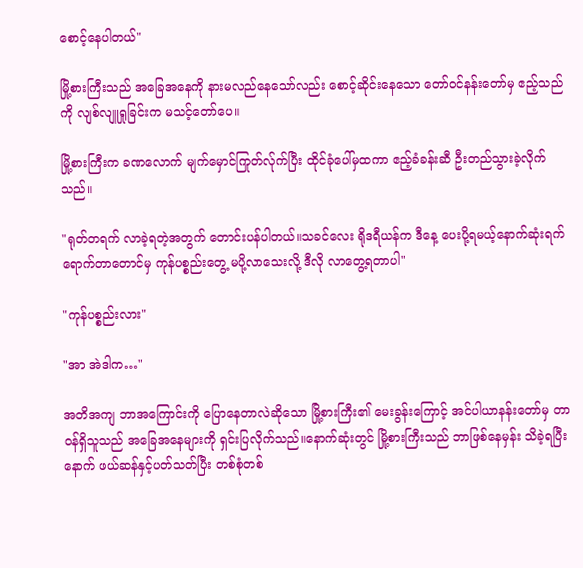စောင့်နေပါတယ်"

မြို့စားကြီးသည် အခြေအနေကို နားမလည်နေသော်လည်း စောင့်ဆိုင်းနေသော တော်ဝင်နန်းတော်မှ ဧည့်သည်ကို လျစ်လျူရှုခြင်းက မသင့်တော်ပေ။

မြို့စားကြီးက ခဏလောက် မျက်မှောင်ကြုတ်လ်ုက်ပြီး ထိုင်ခုံပေါ်မှထကာ ဧည့်ခံခန်းဆီ ဦးတည်သွားခဲ့လိုက်သည်။

"ရုတ်တရက် လာခဲ့ရတဲ့အတွက် တောင်းပန်ပါတယ်။သခင်လေး ရိုဒရီယန်က ဒီနေ့ ပေးပို့ရမယ့်နောက်ဆုံးရက်ရောက်တာတောင်မှ ကုန်ပစ္စည်းတွေ့ မပို့လာသေးလို့ ဒီလို လာတွေ့ရတာပါ"

"ကုန်ပစ္စည်းလား"

"အာ အဲဒါက…"

အတိအကျ ဘာအကြောင်းကို ပြောနေတာလဲဆိုသော မြို့စားကြီး၏ မေးခွန်းကြောင့် အင်ပါယာနန်းတော်မှ တာဝန်ရှိသူသည် အခြေအနေများကို ရှင်းပြလိုက်သည်။နောက်ဆုံးတွင် မြို့စားကြီးသည် ဘာဖြစ်နေမှန်း သိခဲ့ရပြီးနောက် ဖယ်ဆန်နှင့်ပတ်သတ်ပြီး တစ်စုံတစ်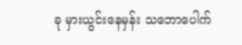ခု မှားယွင်းနေမှန်း သဘောပေါက်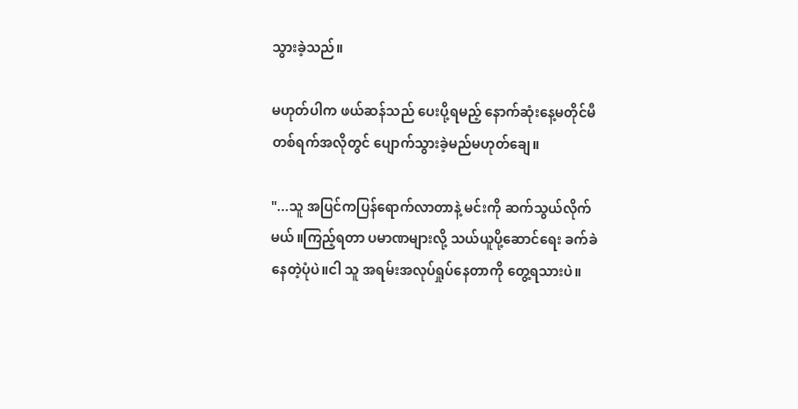သွားခဲ့သည်။

မဟုတ်ပါက ဖယ်ဆန်သည် ပေးပို့ရမည့် နောက်ဆုံးနေ့မတိုင်မီ တစ်ရက်အလိုတွင် ပျောက်သွားခဲ့မည်မဟုတ်ချေ။

"...သူ အပြင်ကပြန်ရောက်လာတာနဲ့ မင်းကို ဆက်သွယ်လိုက်မယ်။ကြည့်ရတာ ပမာဏများလို့ သယ်ယူပို့ဆောင်ရေး ခက်ခဲနေတဲ့ပုံပဲ။ငါ သူ အရမ်းအလုပ်ရှုပ်နေတာကို တွေ့ရသားပဲ။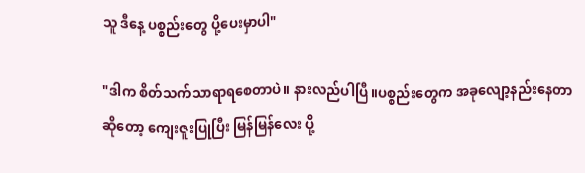သူ ဒီနေ့ ပစ္စည်းတွေ ပို့ပေးမှာပါ"

"ဒါက စိတ်သက်သာရာရစေတာပဲ။ နားလည်ပါပြီ။ပစ္စည်းတွေက အခုလျော့နည်းနေတာဆိုတော့ ကျေးဇူးပြုပြီး မြန်မြန်လေး ပို့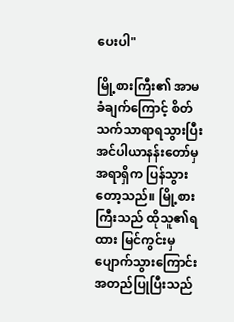ပေးပါ"

မြို့စားကြီး၏ အာမခံချက်ကြောင့် စိတ်သက်သာရာရသွားပြီး အင်ပါယာနန်းတော်မှ အရာရှိက ပြန်သွားတော့သည်။ မြို့စားကြီးသည် ထိုသူ၏ရထား မြင်ကွင်းမှပျောက်သွားကြောင်း အတည်ပြုပြီးသည်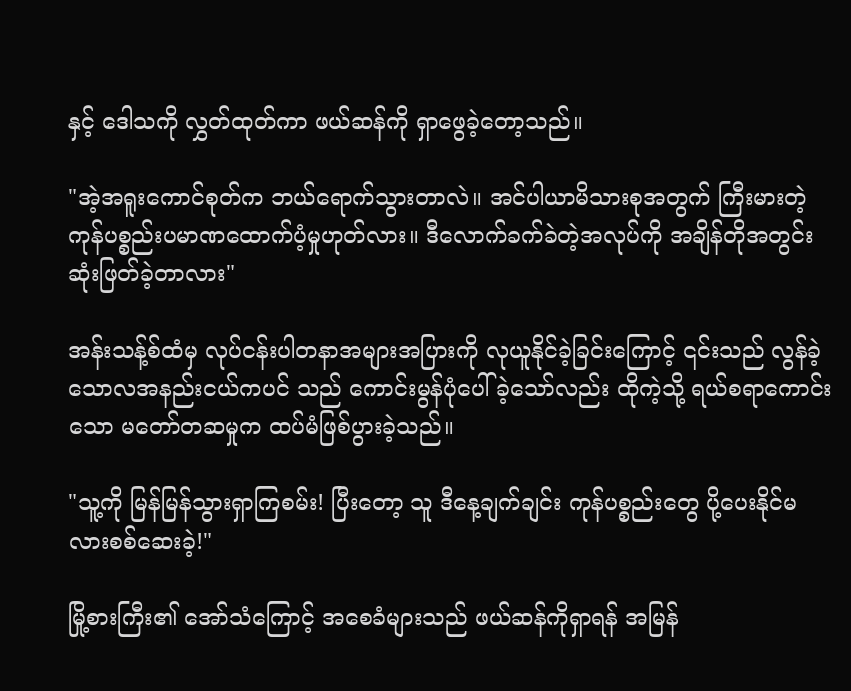နှင့် ဒေါသကို လွှတ်ထုတ်ကာ ဖယ်ဆန်ကို ရှာဖွေခဲ့တော့သည်။

"အဲ့အရူးကောင်စုတ်က ဘယ်ရောက်သွားတာလဲ။ အင်ပါယာမိသားစုအတွက် ကြီးမားတဲ့ ကုန်ပစ္စည်းပမာဏထောက်ပံ့မှုဟုတ်လား။ ဒီလောက်ခက်ခဲတဲ့အလုပ်ကို အချိန်တိုအတွင်း ဆုံးဖြတ်ခဲ့တာလား"

အန်းသန့်စ်ထံမှ လုပ်ငန်းပါတနာအများအပြားကို လုယူနိုင်ခဲ့ခြင်းကြောင့် ၎င်းသည် လွန်ခဲ့သောလအနည်းငယ်ကပင် သည် ကောင်းမွန်ပုံပေါ်ခဲ့သော်လည်း ထိုကဲ့သို့ ရယ်စရာကောင်းသော မတော်တဆမှုက ထပ်မံဖြစ်ပွားခဲ့သည်။

"သူ့ကို မြန်မြန်သွားရှာကြစမ်း! ပြီးတော့ သူ ဒီနေ့ချက်ချင်း ကုန်ပစ္စည်းတွေ ပို့ပေးနိုင်မလားစစ်ဆေးခဲ့!"

မြို့စားကြီး၏ အော်သံကြောင့် အစေခံများသည် ဖယ်ဆန်ကိုရှာရန် အမြန်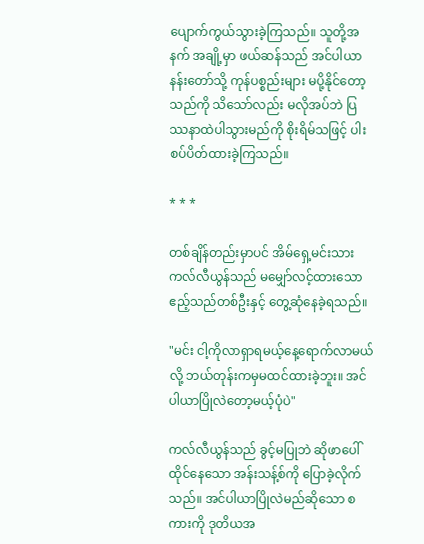ပျောက်ကွယ်သွားခဲ့ကြသည်။ သူတို့အနက် အချို့မှာ ဖယ်ဆန်သည် အင်ပါယာနန်းတော်သို့ ကုန်ပစ္စည်းများ မပို့နိုင်တော့သည်ကို သိသော်လည်း မလိုအပ်ဘဲ ပြဿနာထဲပါသွားမည်ကို စိုးရိမ်သဖြင့် ပါးစပ်ပိတ်ထားခဲ့ကြသည်။

* * *

တစ်ချိန်တည်းမှာပင် အိမ်ရှေ့မင်းသား ကလ်လီယွန်သည် မမျှော်လင့်ထားသော ဧည့်သည်တစ်ဦးနှင့် တွေ့ဆုံနေခဲ့ရသည်။

"မင်း ငါ့ကိုလာရှာရမယ့်နေ့ရောက်လာမယ်လို့ ဘယ်တုန်းကမှမထင်ထားခဲ့ဘူး။ အင်ပါယာပြိုလဲတော့မယ့်ပုံပဲ"

ကလ်လီယွန်သည် ခွင့်မပြုဘဲ ဆိုဖာပေါ် ထိုင်နေသော အန်းသန့်စ်ကို ပြောခဲ့လိုက်သည်။ အင်ပါယာပြိုလဲမည်ဆိုသော စကားကို ဒုတိယအ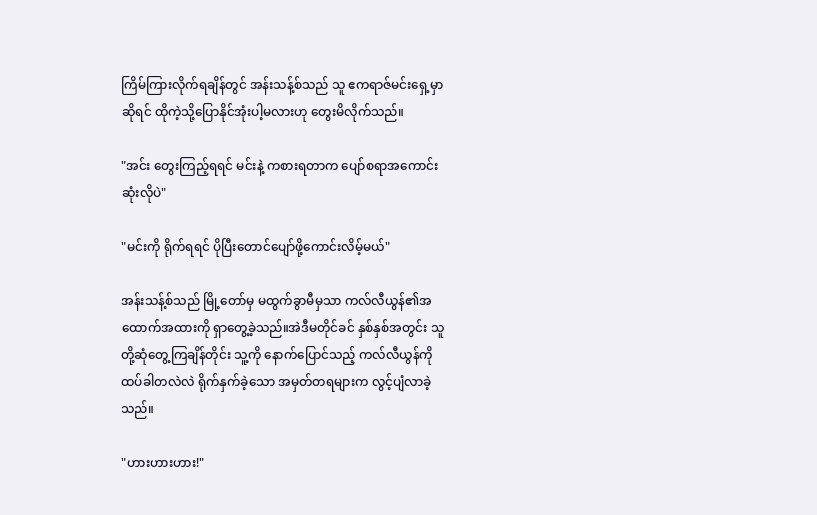ကြိမ်ကြားလိုက်ရချိန်တွင် အန်းသန့်စ်သည် သူ ဧကရာဇ်မင်းရှေ့မှာဆိုရင် ထိုကဲ့သို့ပြောနိုင်အုံးပါ့မလားဟု တွေးမိလိုက်သည်။

"အင်း တွေးကြည့်ရရင် မင်းနဲ့ ကစားရတာက ပျော်စရာအကောင်းဆုံးလိုပဲ"

"မင်းကို ရိုက်ရရင် ပိုပြီးတောင်ပျော်ဖို့ကောင်းလိမ့်မယ်"

အန်းသန့်စ်သည် မြို့တော်မှ မထွက်ခွာမီမှသာ ကလ်လီယွန်၏အထောက်အထားကို ရှာတွေ့ခဲ့သည်။အဲဒီမတိုင်ခင် နှစ်နှစ်အတွင်း သူတို့ဆုံတွေ့ကြချိန်တိုင်း သူ့ကို နောက်ပြောင်သည့် ကလ်လီယွန်ကို ထပ်ခါတလဲလဲ ရိုက်နှက်ခဲ့သော အမှတ်တရများက လွင့်ပျံလာခဲ့သည်။

"ဟားဟားဟား!"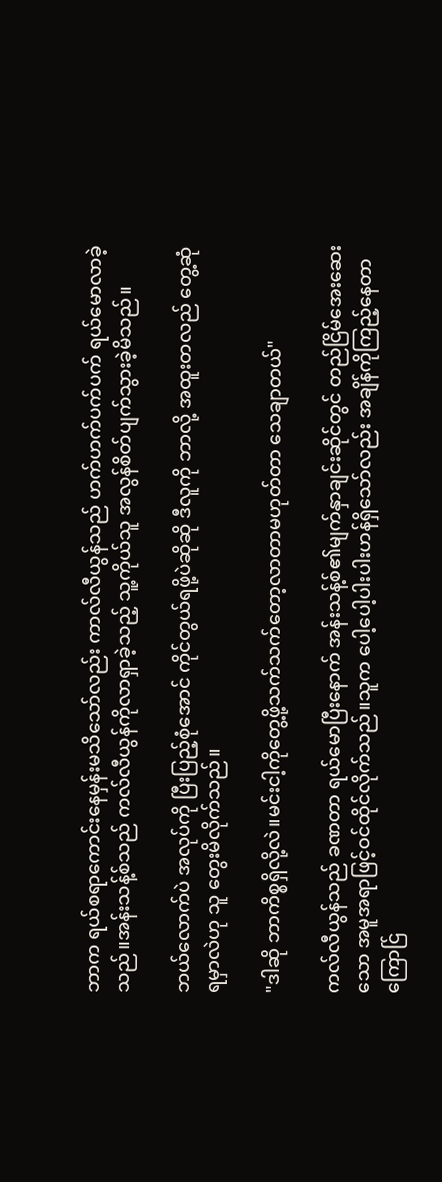ဘာက ရယ်စရာကောင်းနေမှန်းမသိသော်လည်း ကာလ်လီယွန်သည် ဟက်ဟက်ပက်ပက် ရယ်မောလာခဲ့သည်။အန်းသန့်စ်သည် ကလ်လီယွန်ကိုလာရှာခဲ့သည့် သူ့ကိုယ်သူ အလွန်စိတ်ပျက်သွားခဲ့မိသည်။

ဘယ်‌လောက်ပဲ အလုပ်ကို ပြီးပြည့်စုံအောင် ကိုင်တွယ်ရဖို့ပဲဆိုဆို ဒီလူကို ဘာလို့ အထူးတလည် တွေ့ဆုံရမှာလဲဟု သူ တွေးမိလိုက်သည်။

"ဒါဆို ဘာကိစ္စရှိလို့လဲ။မင်းငါ့ကိုတွေ့ဖို့သက်သက်တော့လာတာမဟုတ်တာ သေချာတယ်"

ကလ်လီယွန်သည် ခဏတာ ရယ်မောပြီးနောက် အန်းသန့်စ်၏မျက်နှာချင်းဆိုင်တွင် တည်ငြိမ်အေးဆေးသော အမူအရာဖြင့်ဝင်ထိုင်လိုက်သည်။သူက ပေါ့ပေါ့ပါးပါးဟန်ရှိသော်လည်း အချိန်ကိုကြည့်နေတာကြောင်ြ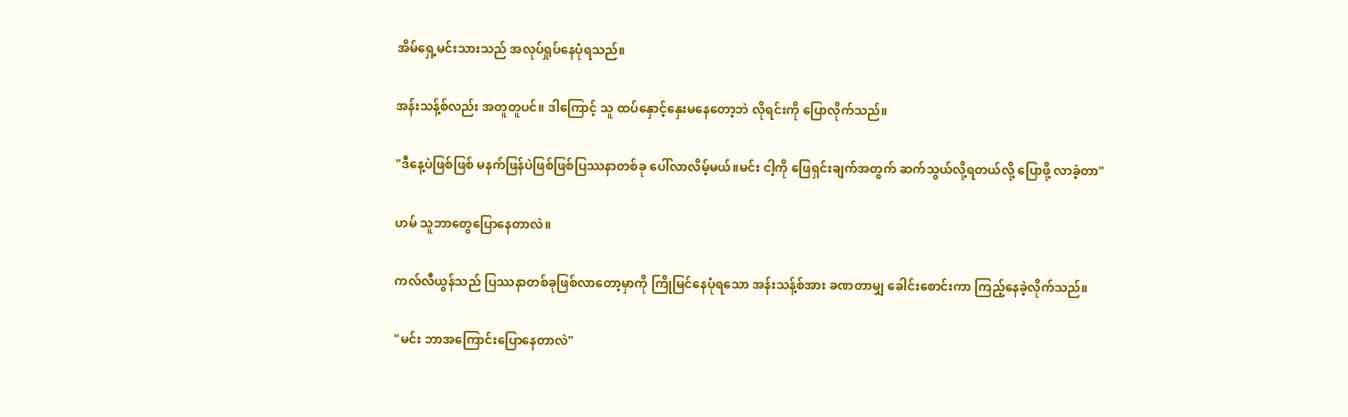အိမ်ရှေ့မင်းသားသည် အလုပ်ရှုပ်နေပုံရသည်။

အန်းသန့်စ်လည်း အတူတူပင်။ ဒါကြောင့် သူ ထပ်နှောင့်နှေးမနေတော့ဘဲ လိုရင်းကို ပြောလိုက်သည်။

"ဒီနေ့ပဲဖြစ်ဖြစ် မနက်ဖြန်ပဲဖြစ်ဖြစ်ပြဿနာတစ်ခု ပေါ်လာလိမ့်မယ်။မင်း ငါ့ကို ဖြေရှင်းချက်အတွက် ဆက်သွယ်လို့ရတယ်လို့ ပြောဖို့ လာခဲ့တာ"

ဟမ် သူဘာတွေပြောနေတာလဲ။

ကလ်လီယွန်သည် ပြဿနာတစ်ခုဖြစ်လာတော့မှာကို ကြိုမြင်နေပုံရသော အန်းသန့်စ်အား ခဏတာမျှ ခေါင်းစောင်းကာ ကြည့်နေခဲ့လိုက်သည်။

"မင်း ဘာအကြောင်းပြောနေတာလဲ"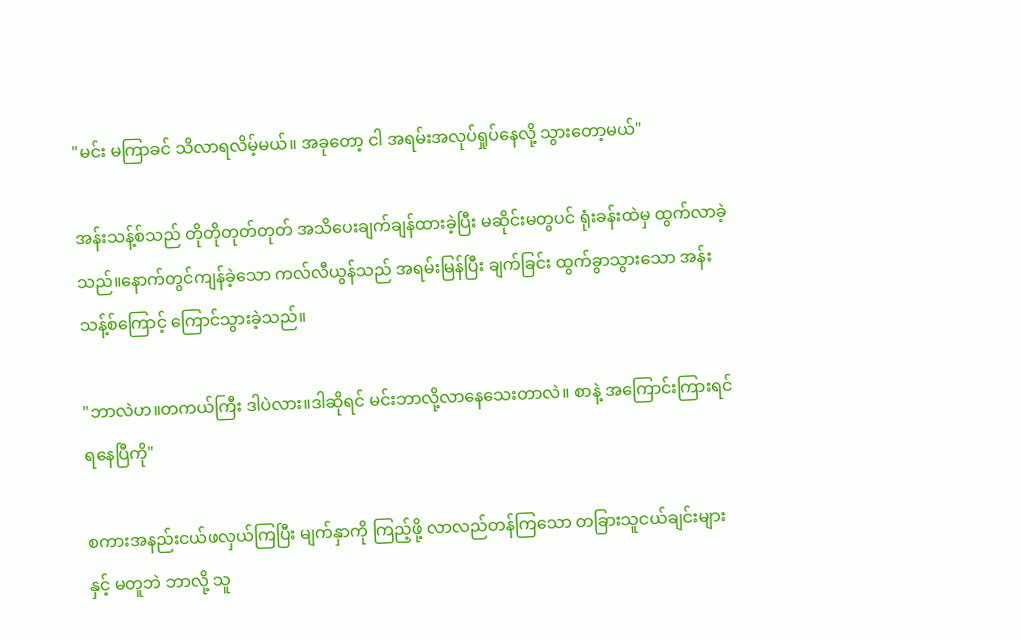"မင်း မကြာခင် သိလာရလိမ့်မယ်။ အခုတော့ ငါ အရမ်းအလုပ်ရှုပ်နေလို့ သွားတော့မယ်"

အန်းသန့်စ်သည် တိုတိုတုတ်တုတ် အသိပေးချက်ချန်ထားခဲ့ပြီး မဆိုင်းမတွပင် ရုံးခန်းထဲမှ ထွက်လာခဲ့သည်။နောက်တွင်ကျန်ခဲ့သော ကလ်လီယွန်သည် အရမ်းမြန်ပြီး ချက်ခြင်း ထွက်ခွာသွားသော အန်းသန့်စ်ကြောင့် ကြောင်သွားခဲ့သည်။

"ဘာလဲဟ။တကယ်ကြီး ဒါပဲလား။ဒါဆိုရင် မင်းဘာလို့လာနေသေးတာလဲ။ စာနဲ့ အကြောင်းကြားရင် ရနေပြီကို"

စကားအနည်းငယ်ဖလှယ်ကြပြီး မျက်နှာကို ကြည့်ဖို့ လာလည်တန်ကြသော တခြားသူငယ်ချင်းများနှင့် မတူဘဲ ဘာလို့ သူ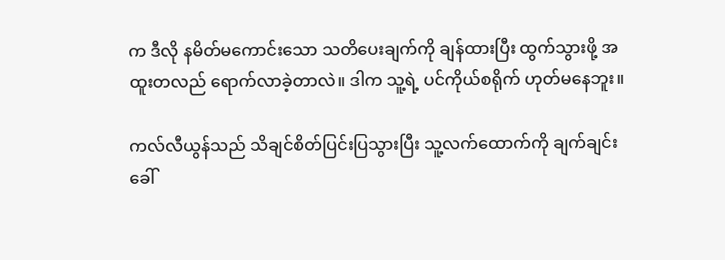က ဒီလို နမိတ်မကောင်းသော သတိပေးချက်ကို ချန်ထားပြီး ထွက်သွားဖို့ အထူးတလည် ရောက်လာခဲ့တာလဲ။ ဒါက သူ့ရဲ့ ပင်ကိုယ်စရိုက် ဟုတ်မနေဘူး။

ကလ်လီယွန်သည် သိချင်စိတ်ပြင်းပြသွားပြီး သူ့လက်ထောက်ကို ချက်ချင်းခေါ်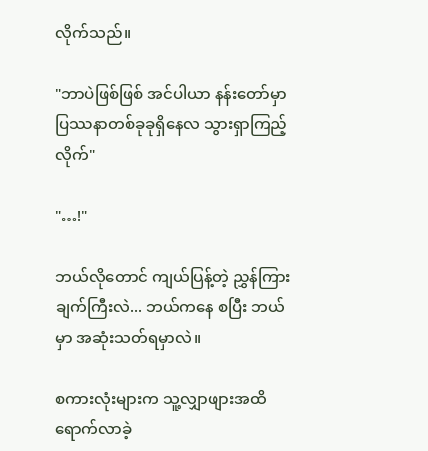လိုက်သည်။

"ဘာပဲဖြစ်ဖြစ် အင်ပါယာ နန်းတော်မှာ ပြဿနာတစ်ခုခုရှိနေလ သွားရှာကြည့်လိုက်"

"…!"

ဘယ်လိုတောင် ကျယ်ပြန့်တဲ့ ညွှန်ကြားချက်ကြီးလဲ... ဘယ်ကနေ စပြီး ဘယ်မှာ အဆုံးသတ်ရမှာလဲ။

စကားလုံးများက သူ့လျှာဖျားအထိ ရောက်လာခဲ့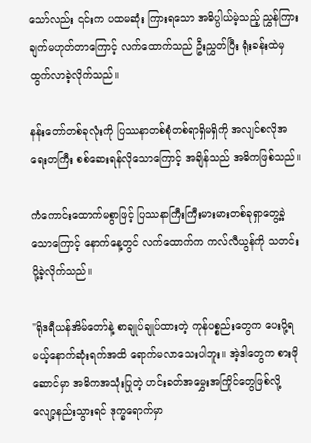သော်လည်း ၎င်းက ပထမဆုံး ကြားရသော အဓိပ္ပါယ်မဲ့သည့် ညွှန်ကြားချက်မဟုတ်တာကြောင့် လက်ထောက်သည် ဦးညွှတ်ပြီး ရုံးခန်းထဲမှ ထွက်လာခဲ့လိုက်သည်။

နန်းတော်တစ်ခုလုံးကို ပြဿနာတစ်စုံတစ်ရာရှိမရှိကို အလျင်စလိုအရေးတကြီး စစ်ဆေးရန်လိုသောကြောင့် အချိန်သည် အဓိကဖြစ်သည်။

ကံကောင်းထောက်မစွာဖြင့် ပြဿနာကြီးကြီးမားမားတစ်ခုရှာတွေ့ခဲ့သောကြောင့် နောက်နေ့တွင် လက်ထောက်က ကလ်လီယွန်ကို သတင်းပို့ခဲ့လိုက်သည်။

"ရိုဒရီယန်အိမ်တော်နဲ့ စာချုပ်ချုပ်ထားတဲ့ ကုန်ပစ္စည်းတွေက ပေးပို့ရမယ့်နောက်ဆုံးရက်အထိ ရောက်မလာသေးပါဘူး။ အဲ့ဒါတွေက စားဖိုဆောင်မှာ အဓိကအသုံးပြုတဲ့ ဟင်းခတ်အမွှေးအကြိုင်တွေဖြစ်လို့ လျော့နည်းသွားရင် ဒုက္ခရောက်မှာ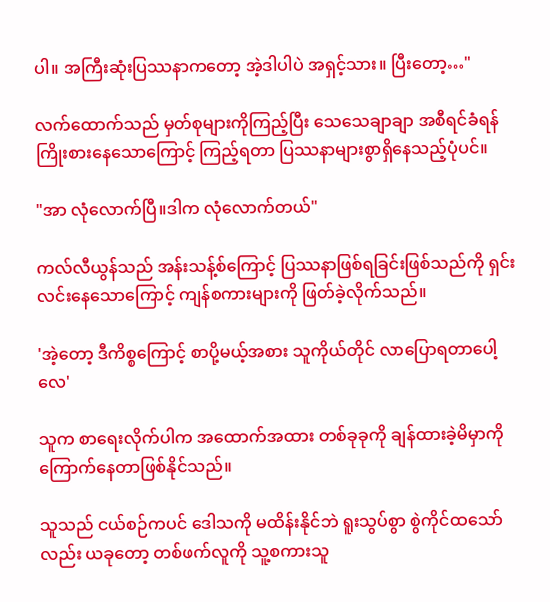ပါ။ အကြီးဆုံးပြဿနာကတော့ အဲ့ဒါပါပဲ အရှင့်သား။ ပြီးတော့…"

လက်ထောက်သည် မှတ်စုများကိုကြည့်ပြီး သေသေချာချာ အစီရင်ခံရန် ကြိုးစားနေသောကြောင့် ကြည့်ရတာ ပြဿနာများစွာရှိနေသည့်ပုံပင်။

"အာ လုံလောက်ပြီ။ဒါက လုံလောက်တယ်"

ကလ်လီယွန်သည် အန်းသန့်စ်ကြောင့် ပြဿနာဖြစ်ရခြင်းဖြစ်သည်ကို ရှင်းလင်းနေသောကြောင့် ကျန်စကားများကို ဖြတ်ခဲ့လိုက်သည်။

'အဲ့တော့ ဒီကိစ္စကြောင့် စာပို့မယ့်အစား သူကိုယ်တိုင် လာပြောရတာပေါ့လေ'

သူက စာရေးလိုက်ပါက အထောက်အထား တစ်ခုခုကို ချန်ထားခဲ့မိမှာကို ကြောက်နေတာဖြစ်နိုင်သည်။

သူသည် ငယ်စဉ်ကပင် ဒေါသကို မထိန်းနိုင်ဘဲ ရူးသွပ်စွာ စွဲကိုင်ထသော်လည်း ယခုတော့ တစ်ဖက်လူကို သူ့စကားသူ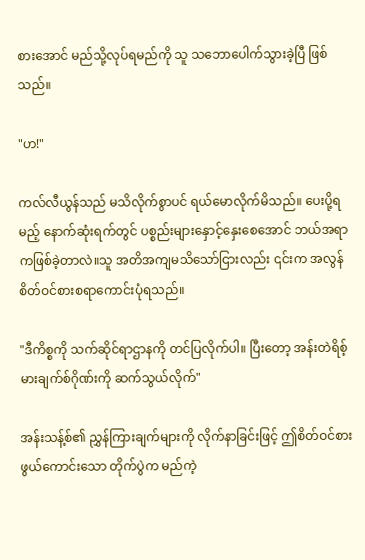စားအောင် မည်သို့လုပ်ရမည်ကို သူ သဘောပေါက်သွားခဲ့ပြီ ဖြစ်သည်။

"ဟ!"

ကလ်လီယွန်သည် မသိလိုက်စွာပင် ရယ်မောလိုက်မိသည်။ ပေးပို့ရမည့် နောက်ဆုံးရက်တွင် ပစ္စည်းများနှောင့်နှေးစေအောင် ဘယ်အရာကဖြစ်ခဲ့တာလဲ။သူ အတိအကျမသိသော်ငြားလည်း ၎င်းက အလွန်စိတ်ဝင်စားစရာကောင်းပုံရသည်။

"ဒီကိစ္စကို သက်ဆိုင်ရာဌာနကို တင်ပြလိုက်ပါ။ ပြီးတော့ အန်းတဲရိစ့်မားချက်စ်ဂိုဏ်းကို ဆက်သွယ်လိုက်"

အန်းသန့်စ်၏ ညွှန်ကြားချက်များကို လိုက်နာခြင်းဖြင့် ဤစိတ်ဝင်စားဖွယ်ကောင်းသော တိုက်ပွဲက မည်ကဲ့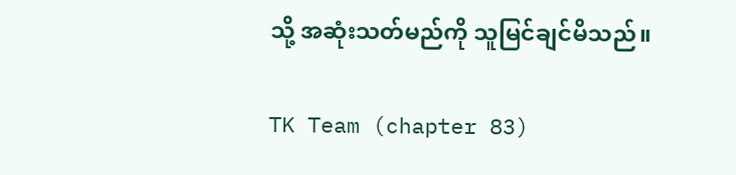သို့ အဆုံးသတ်မည်ကို သူမြင်ချင်မိသည်။

TK Team (chapter 83)